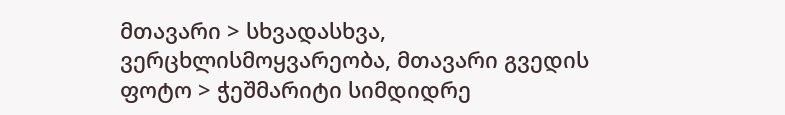მთავარი > სხვადასხვა, ვერცხლისმოყვარეობა, მთავარი გვედის ფოტო > ჭეშმარიტი სიმდიდრე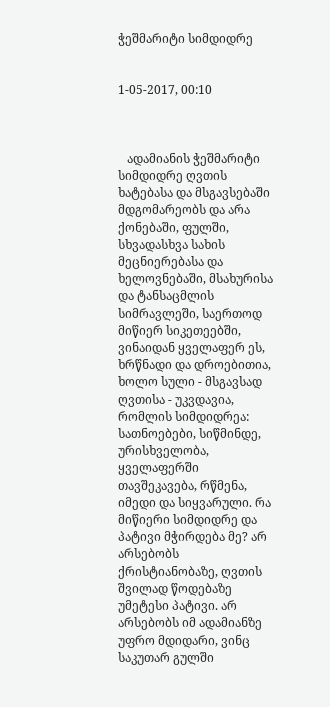ჭეშმარიტი სიმდიდრე


1-05-2017, 00:10



   ადამიანის ჭეშმარიტი სიმდიდრე ღვთის ხატებასა და მსგავსებაში მდგომარეობს და არა ქონებაში, ფულში, სხვადასხვა სახის მეცნიერებასა და ხელოვნებაში, მსახურისა და ტანსაცმლის სიმრავლეში, საერთოდ მიწიერ სიკეთეებში, ვინაიდან ყველაფერ ეს, ხრწნადი და დროებითია, ხოლო სული - მსგავსად ღვთისა - უკვდავია, რომლის სიმდიდრეა: სათნოებები, სიწმინდე, ურისხველობა, ყველაფერში თავშეკავება, რწმენა, იმედი და სიყვარული. რა მიწიერი სიმდიდრე და პატივი მჭირდება მე? არ არსებობს ქრისტიანობაზე, ღვთის შვილად წოდებაზე უმეტესი პატივი. არ არსებობს იმ ადამიანზე უფრო მდიდარი, ვინც საკუთარ გულში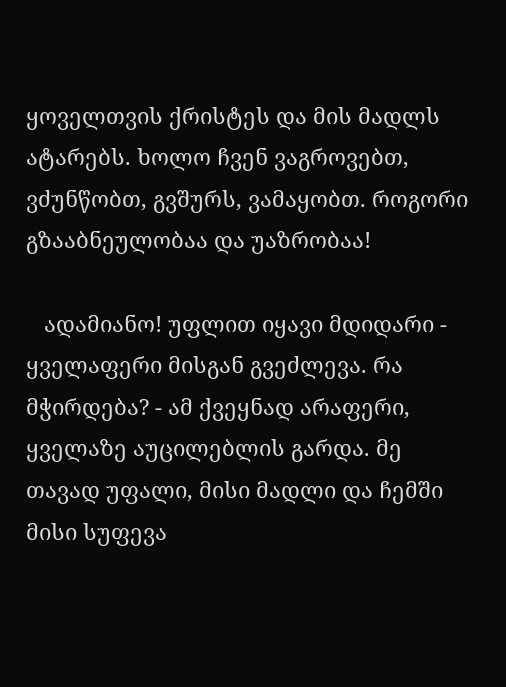ყოველთვის ქრისტეს და მის მადლს ატარებს. ხოლო ჩვენ ვაგროვებთ, ვძუნწობთ, გვშურს, ვამაყობთ. როგორი გზააბნეულობაა და უაზრობაა!

   ადამიანო! უფლით იყავი მდიდარი - ყველაფერი მისგან გვეძლევა. რა მჭირდება? - ამ ქვეყნად არაფერი, ყველაზე აუცილებლის გარდა. მე თავად უფალი, მისი მადლი და ჩემში მისი სუფევა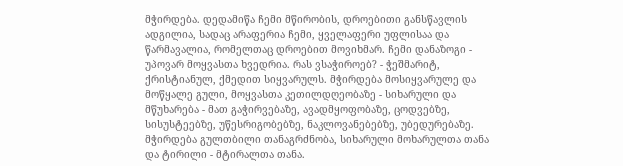მჭირდება. დედამიწა ჩემი მწირობის, დროებითი განსწავლის ადგილია, სადაც არაფერია ჩემი, ყველაფერი უფლისაა და წარმავალია, რომელთაც დროებით მოვიხმარ. ჩემი დანაზოგი - უპოვარ მოყვასთა ხვედრია. რას ვსაჭიროებ? - ჭეშმარიტ, ქრისტიანულ, ქმედით სიყვარულს. მჭირდება მოსიყვარულე და მოწყალე გული, მოყვასთა კეთილდღეობაზე - სიხარული და მწუხარება - მათ გაჭირვებაზე, ავადმყოფობაზე, ცოდვებზე, სისუსტეებზე, უწესრიგობებზე, ნაკლოვანებებზე, უბედურებაზე. მჭირდება გულთბილი თანაგრძნობა, სიხარული მოხარულთა თანა და ტირილი - მტირალთა თანა.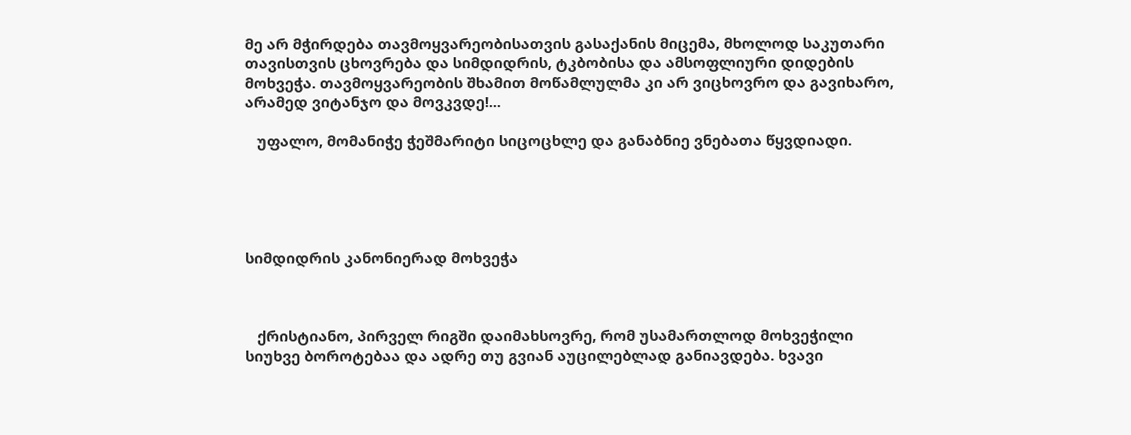მე არ მჭირდება თავმოყვარეობისათვის გასაქანის მიცემა, მხოლოდ საკუთარი თავისთვის ცხოვრება და სიმდიდრის, ტკბობისა და ამსოფლიური დიდების მოხვეჭა. თავმოყვარეობის შხამით მოწამლულმა კი არ ვიცხოვრო და გავიხარო, არამედ ვიტანჯო და მოვკვდე!...

   უფალო, მომანიჭე ჭეშმარიტი სიცოცხლე და განაბნიე ვნებათა წყვდიადი.





სიმდიდრის კანონიერად მოხვეჭა



   ქრისტიანო, პირველ რიგში დაიმახსოვრე, რომ უსამართლოდ მოხვეჭილი სიუხვე ბოროტებაა და ადრე თუ გვიან აუცილებლად განიავდება. ხვავი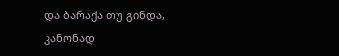და ბარაქა თუ გინდა, კანონად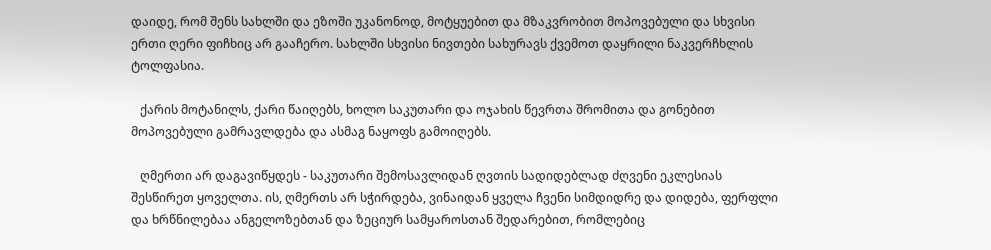დაიდე, რომ შენს სახლში და ეზოში უკანონოდ, მოტყუებით და მზაკვრობით მოპოვებული და სხვისი ერთი ღერი ფიჩხიც არ გააჩერო. სახლში სხვისი ნივთები სახურავს ქვემოთ დაყრილი ნაკვერჩხლის ტოლფასია.

   ქარის მოტანილს, ქარი წაიღებს, ხოლო საკუთარი და ოჯახის წევრთა შრომითა და გონებით მოპოვებული გამრავლდება და ასმაგ ნაყოფს გამოიღებს.

   ღმერთი არ დაგავიწყდეს - საკუთარი შემოსავლიდან ღვთის სადიდებლად ძღვენი ეკლესიას შესწირეთ ყოველთა. ის, ღმერთს არ სჭირდება, ვინაიდან ყველა ჩვენი სიმდიდრე და დიდება, ფერფლი და ხრწნილებაა ანგელოზებთან და ზეციურ სამყაროსთან შედარებით, რომლებიც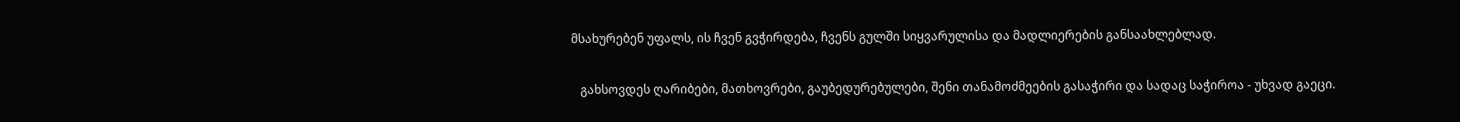მსახურებენ უფალს, ის ჩვენ გვჭირდება, ჩვენს გულში სიყვარულისა და მადლიერების განსაახლებლად.

   გახსოვდეს ღარიბები, მათხოვრები, გაუბედურებულები, შენი თანამოძმეების გასაჭირი და სადაც საჭიროა - უხვად გაეცი.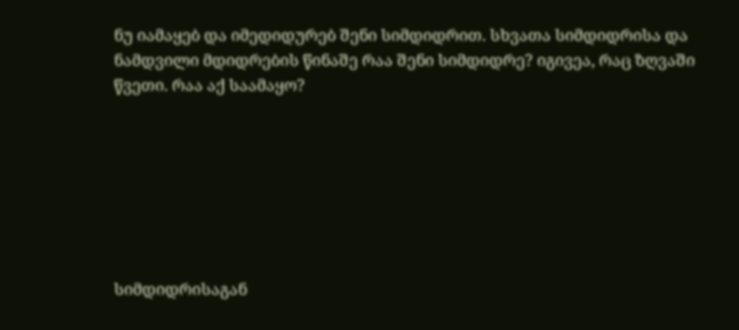ნუ იამაყებ და იმედიდურებ შენი სიმდიდრით. სხვათა სიმდიდრისა და ნამდვილი მდიდრების წინაშე რაა შენი სიმდიდრე? იგივეა, რაც ზღვაში წვეთი. რაა აქ საამაყო?







სიმდიდრისაგან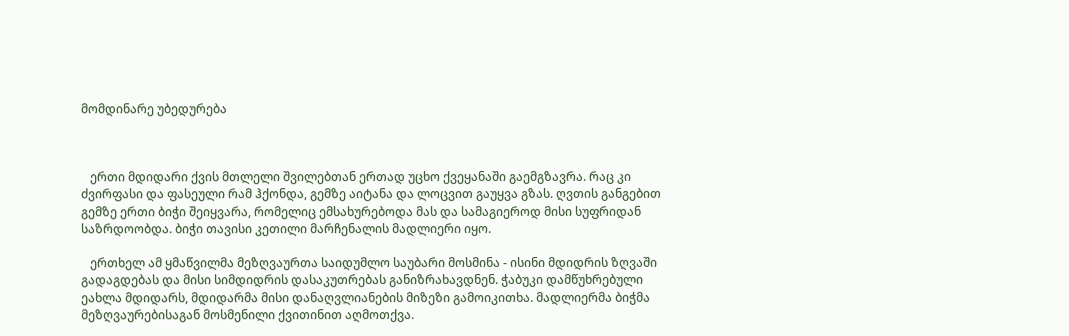მომდინარე უბედურება



   ერთი მდიდარი ქვის მთლელი შვილებთან ერთად უცხო ქვეყანაში გაემგზავრა. რაც კი ძვირფასი და ფასეული რამ ჰქონდა, გემზე აიტანა და ლოცვით გაუყვა გზას. ღვთის განგებით გემზე ერთი ბიჭი შეიყვარა, რომელიც ემსახურებოდა მას და სამაგიეროდ მისი სუფრიდან საზრდოობდა. ბიჭი თავისი კეთილი მარჩენალის მადლიერი იყო.

   ერთხელ ამ ყმაწვილმა მეზღვაურთა საიდუმლო საუბარი მოსმინა - ისინი მდიდრის ზღვაში გადაგდებას და მისი სიმდიდრის დასაკუთრებას განიზრახავდნენ. ჭაბუკი დამწუხრებული ეახლა მდიდარს, მდიდარმა მისი დანაღვლიანების მიზეზი გამოიკითხა. მადლიერმა ბიჭმა მეზღვაურებისაგან მოსმენილი ქვითინით აღმოთქვა.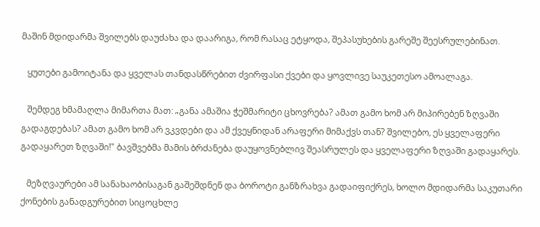მაშინ მდიდარმა შვილებს დაუძახა და დაარიგა, რომ რასაც ეტყოდა, შეპასუხების გარეშე შეესრულებინათ.

   ყუთები გამოიტანა და ყველას თანდასწრებით ძვირფასი ქვები და ყოვლივე საუკეთესო ამოალაგა.

   შემდეგ ხმამაღლა მიმართა მათ: „განა ამაშია ჭეშმარიტი ცხოვრება? ამათ გამო ხომ არ მიპირებენ ზღვაში გადაგდებას? ამათ გამო ხომ არ ვკვდები და ამ ქვეყნიდან არაფერი მიმაქვს თან? შვილებო, ეს ყველაფერი გადაყარეთ ზღვაში!" ბავშვებმა მამის ბრძანება დაუყოვნებლივ შეასრულეს და ყველაფერი ზღვაში გადაყარეს.

   მეზღვაურები ამ სანახაობისაგან გაშეშდნენ და ბოროტი განზრახვა გადაიფიქრეს, ხოლო მდიდარმა საკუთარი ქონების განადგურებით სიცოცხლე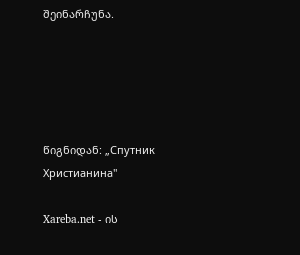შეინარჩუნა.





წიგნიდან: „Спутник Христианина"

Xareba.net - ის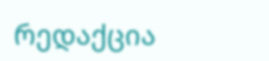რედაქცია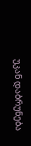უკან დაბრუნება